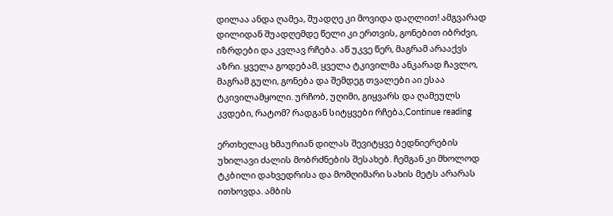დილაა ანდა ღამეა, შუადღე კი მოვიდა დაღლით! ამგვარად დილიდან შუადღემდე წელი კი ერთვის, გონებით იბრძვი, იზრდები და კვლავ რჩება. აწ უკვე წერ, მაგრამ არააქვს აზრი. ყველა გოდებამ, ყველა ტკივილმა ანკარად ჩავლო, მაგრამ გული, გონება და შემდეგ თვალები აი ესაა ტკივილამყოლი. ურჩობ, უღიმი, გიყვარს და ღამეულს კვდები, რატომ? რადგან სიტყვები რჩება,Continue reading

ერთხელაც ხმაურიან დილას შევიტყვე ბედნიერების უხილავი ძალის მობრძნების შესახებ. ჩემგან კი მხოლოდ ტკბილი დახვედრისა და მომღიმარი სახის მეტს არარას ითხოვდა. ამბის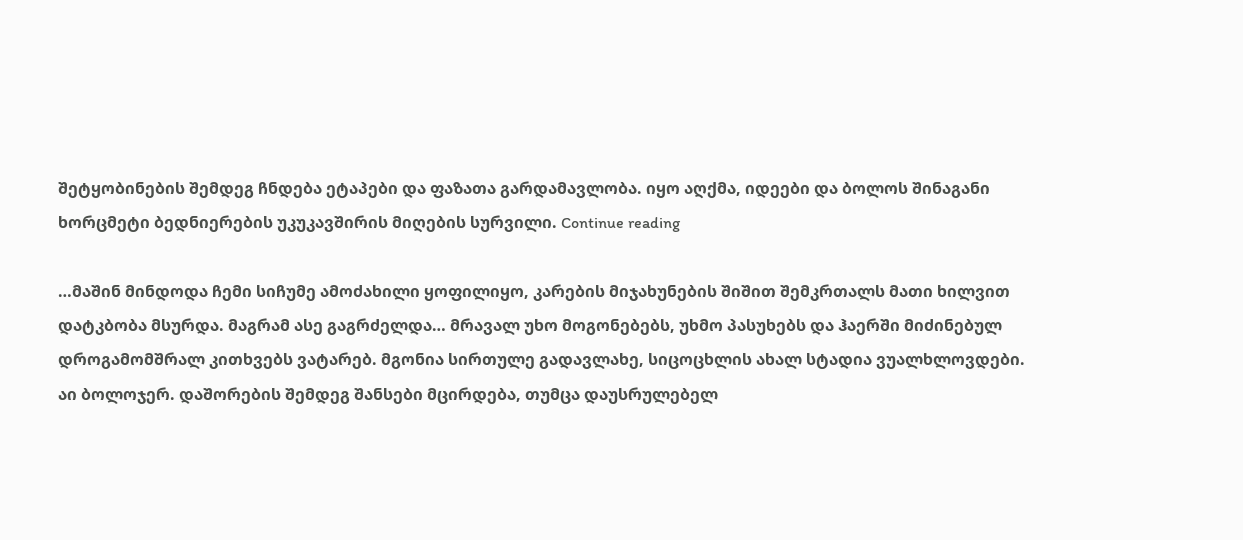შეტყობინების შემდეგ ჩნდება ეტაპები და ფაზათა გარდამავლობა. იყო აღქმა, იდეები და ბოლოს შინაგანი ხორცმეტი ბედნიერების უკუკავშირის მიღების სურვილი. Continue reading

…მაშინ მინდოდა ჩემი სიჩუმე ამოძახილი ყოფილიყო, კარების მიჯახუნების შიშით შემკრთალს მათი ხილვით დატკბობა მსურდა. მაგრამ ასე გაგრძელდა… მრავალ უხო მოგონებებს, უხმო პასუხებს და ჰაერში მიძინებულ დროგამომშრალ კითხვებს ვატარებ. მგონია სირთულე გადავლახე, სიცოცხლის ახალ სტადია ვუალხლოვდები. აი ბოლოჯერ. დაშორების შემდეგ შანსები მცირდება, თუმცა დაუსრულებელ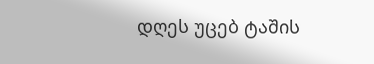დღეს უცებ ტაშის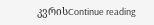კვრისContinue reading